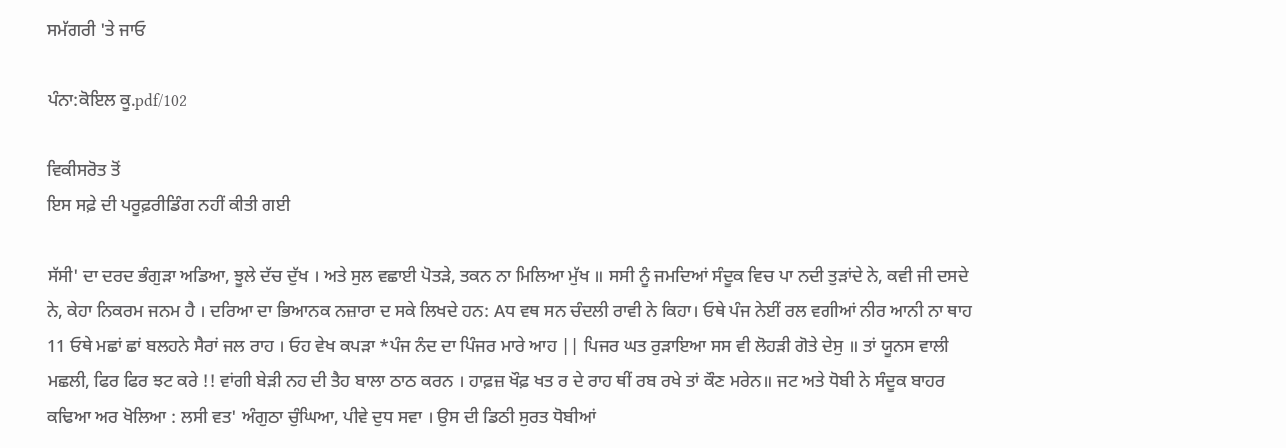ਸਮੱਗਰੀ 'ਤੇ ਜਾਓ

ਪੰਨਾ:ਕੋਇਲ ਕੂ.pdf/102

ਵਿਕੀਸਰੋਤ ਤੋਂ
ਇਸ ਸਫ਼ੇ ਦੀ ਪਰੂਫ਼ਰੀਡਿੰਗ ਨਹੀਂ ਕੀਤੀ ਗਈ

ਸੱਸੀ' ਦਾ ਦਰਦ ਭੰਗੁੜਾ ਅਡਿਆ, ਝੂਲੇ ਦੱਚ ਦੁੱਖ । ਅਤੇ ਸੁਲ ਵਛਾਈ ਪੋਤੜੇ, ਤਕਨ ਨਾ ਮਿਲਿਆ ਮੁੱਖ ॥ ਸਸੀ ਨੂੰ ਜਮਦਿਆਂ ਸੰਦੂਕ ਵਿਚ ਪਾ ਨਦੀ ਤੁੜਾਂਦੇ ਨੇ, ਕਵੀ ਜੀ ਦਸਦੇ ਨੇ, ਕੇਹਾ ਨਿਕਰਮ ਜਨਮ ਹੈ । ਦਰਿਆ ਦਾ ਭਿਆਨਕ ਨਜ਼ਾਰਾ ਦ ਸਕੇ ਲਿਖਦੇ ਹਨ: Aਧ ਵਥ ਸਨ ਚੰਦਲੀ ਰਾਵੀ ਨੇ ਕਿਹਾ। ਓਥੇ ਪੰਜ ਨੇਈਂ ਰਲ ਵਗੀਆਂ ਨੀਰ ਆਨੀ ਨਾ ਥਾਹ 11 ਓਥੇ ਮਛਾਂ ਛਾਂ ਬਲਹਨੇ ਸੈਰਾਂ ਜਲ ਰਾਹ । ਓਹ ਵੇਖ ਕਪੜਾ *ਪੰਜ ਨੰਦ ਦਾ ਪਿੰਜਰ ਮਾਰੇ ਆਹ || ਪਿਜਰ ਘਤ ਰੁੜਾਇਆ ਸਸ ਵੀ ਲੋਹੜੀ ਗੋਤੇ ਦੇਸੁ ॥ ਤਾਂ ਯੂਨਸ ਵਾਲੀ ਮਛਲੀ, ਫਿਰ ਫਿਰ ਝਟ ਕਰੇ !! ਵਾਂਗੀ ਬੇੜੀ ਨਹ ਦੀ ਤੈਹ ਬਾਲਾ ਠਾਠ ਕਰਨ । ਹਾਫ਼ਜ਼ ਖੌਫ਼ ਖਤ ਰ ਦੇ ਰਾਹ ਥੀਂ ਰਬ ਰਖੇ ਤਾਂ ਕੌਣ ਮਰੇਨ॥ ਜਟ ਅਤੇ ਧੋਬੀ ਨੇ ਸੰਦੂਕ ਬਾਹਰ ਕਢਿਆ ਅਰ ਖੋਲਿਆ : ਲਸੀ ਵਤ' ਅੰਗੁਠਾ ਚੁੰਘਿਆ, ਪੀਵੇ ਦੁਧ ਸਵਾ । ਉਸ ਦੀ ਡਿਠੀ ਸੁਰਤ ਧੋਬੀਆਂ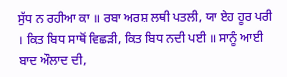ਸੁੱਧ ਨ ਰਹੀਆ ਕਾ ॥ ਰਬਾ ਅਰਸ਼ ਲਥੀ ਪਤਲੀ, ਯਾ ਏਹ ਹੂਰ ਪਰੀ । ਕਿਤ ਬਿਧ ਸਾਥੋਂ ਵਿਛੜੀ, ਕਿਤ ਬਿਧ ਨਦੀ ਪਈ ॥ ਸਾਨੂੰ ਆਈ ਬਾਦ ਔਲਾਦ ਦੀ,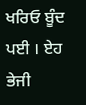ਖਰਿਓ ਬੂੰਦ ਪਈ । ਏਹ ਭੇਜੀ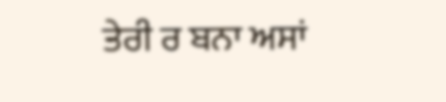ਤੇਰੀ ਰ ਬਨਾ ਅਸਾਂ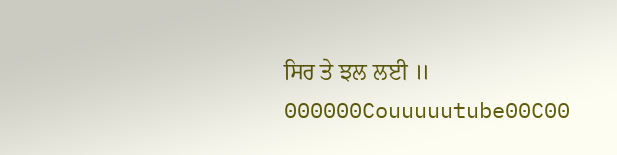ਸਿਰ ਤੇ ਝਲ ਲਈ ॥ 000000Couuuuutube00C00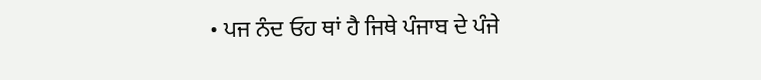• ਪਜ ਨੰਦ ਓਹ ਥਾਂ ਹੈ ਜਿਥੇ ਪੰਜਾਬ ਦੇ ਪੰਜੇ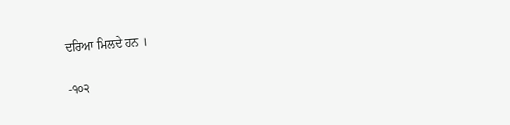ਦਰਿਆ ਮਿਲਦੇ ਹਨ ।

-੧੦੨